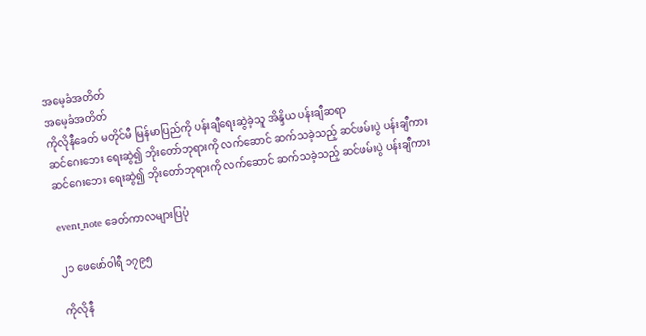အမေ့ခံအတိတ်
အမေ့ခံအတိတ်
ကိုလိုနီခေတ် မတိုင်မီ မြန်မာပြည်ကို ပန်းချီရေးဆွဲခဲ့သူ အိန္ဒိယ ပန်းချီဆရာ
ဆင်ဂေးဘေး ရေးဆွဲ၍ ဘိုးတော်ဘုရားကို လက်ဆောင် ဆက်သခဲ့သည့် ဆင်ဖမ်းပွဲ ပန်းချီကား
ဆင်ဂေးဘေး ရေးဆွဲ၍ ဘိုးတော်ဘုရားကို လက်ဆောင် ဆက်သခဲ့သည့် ဆင်ဖမ်းပွဲ ပန်းချီကား

event_note ခေတ်ကာလများပြပုံ

၂၁ ဖေဖော်ဝါရီ ၁၇၉၅

ကိုလိုနီ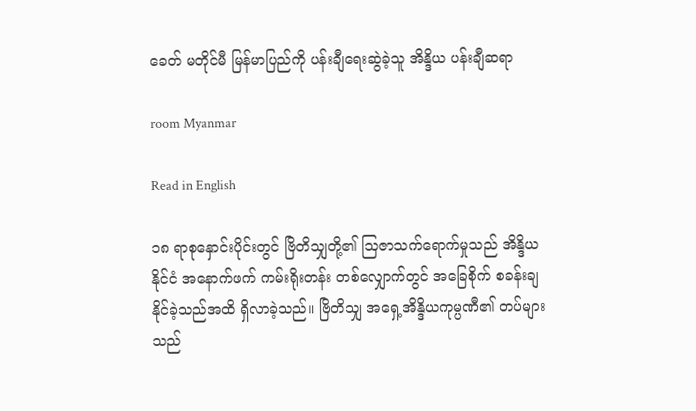ခေတ် မတိုင်မီ မြန်မာပြည်ကို ပန်းချီရေးဆွဲခဲ့သူ အိန္ဒိယ ပန်းချီဆရာ

room Myanmar

Read in English

၁၈ ရာစုနှောင်းပိုင်းတွင် ဗြိတိသျှတို့၏ သြဇာသက်ရောက်မှုသည် အိန္ဒိယနိုင်ငံ အနောက်ဖက် ကမ်းရိုးတန်း တစ်လျှောက်တွင် အခြေစိုက် စခန်းချနိုင်ခဲ့သည်အထိ ရှိလာခဲ့သည်။ ဗြိတိသျှ အရှေ့အိန္ဒိယကုမ္ပဏီ၏ တပ်များသည်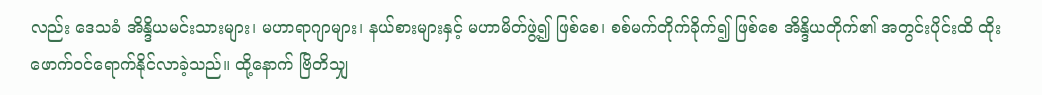လည်း ဒေသခံ အိန္ဒိယမင်းသားများ၊ မဟာရာဂျာများ၊ နယ်စားများနှင့် မဟာမိတ်ဖွဲ့၍ ဖြစ်စေ၊ စစ်မက်တိုက်ခိုက်၍ ဖြစ်စေ အိန္ဒိယတိုက်၏ အတွင်းပိုင်းထိ ထိုးဖောက်ဝင်ရောက်နိုင်လာခဲ့သည်။ ထို့နောက် ဗြိတိသျှ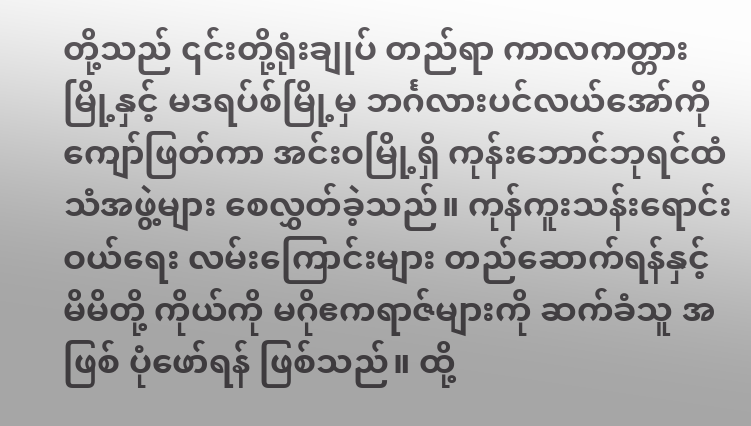တို့သည် ၎င်းတို့ရုံးချုပ် တည်ရာ ကာလကတ္တားမြို့နှင့် မဒရပ်စ်မြို့မှ ဘင်္ဂလားပင်လယ်အော်ကို ကျော်ဖြတ်ကာ အင်းဝမြို့ရှိ ကုန်းဘောင်ဘုရင်ထံ သံအဖွဲ့များ စေလွှတ်ခဲ့သည်။ ကုန်ကူးသန်းရောင်းဝယ်ရေး လမ်းကြောင်းများ တည်ဆောက်ရန်နှင့် မိမိတို့ ကိုယ်ကို မဂိုဧကရာဇ်များကို ဆက်ခံသူ အဖြစ် ပုံဖော်ရန် ဖြစ်သည်။ ထို့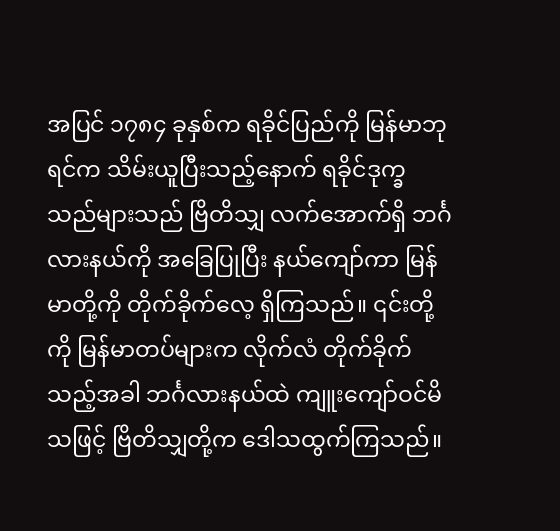အပြင် ၁၇၈၄ ခုနှစ်က ရခိုင်ပြည်ကို မြန်မာဘုရင်က သိမ်းယူပြီးသည့်နောက် ရခိုင်ဒုက္ခသည်များသည် ဗြိတိသျှ လက်အောက်ရှိ ဘင်္ဂလားနယ်ကို အခြေပြုပြီး နယ်ကျော်ကာ မြန်မာတို့ကို တိုက်ခိုက်လေ့ ရှိကြသည်။ ၎င်းတို့ကို မြန်မာတပ်များက လိုက်လံ တိုက်ခိုက်သည့်အခါ ဘင်္ဂလားနယ်ထဲ ကျူးကျော်ဝင်မိသဖြင့် ဗြိတိသျှတို့က ဒေါသထွက်ကြသည်။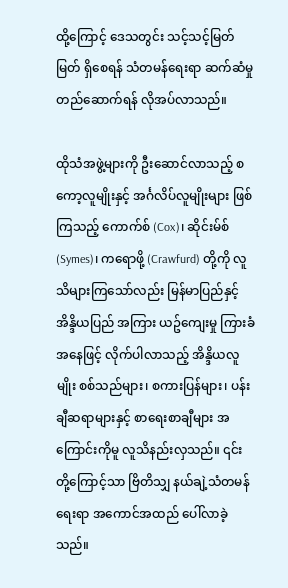ထို့ကြောင့် ဒေသတွင်း သင့်သင့်မြတ်မြတ် ရှိစေရန် သံတမန်ရေးရာ ဆက်ဆံမှု တည်ဆောက်ရန် လိုအပ်လာသည်။

ထိုသံအဖွဲ့များကို ဦးဆောင်လာသည့် စကော့လူမျိုးနှင့် အင်္ဂလိပ်လူမျိုးများ ဖြစ်ကြသည့် ကောက်စ် (Cox)၊ ဆိုင်းမ်စ် (Symes)၊ ကရောဖို့ (Crawfurd) တို့ကို လူသိများကြသော်လည်း မြန်မာပြည်နှင့် အိန္ဒိယပြည် အကြား ယဥ်ကျေးမှု ကြားခံအနေဖြင့် လိုက်ပါလာသည့် အိန္ဒိယလူမျိုး စစ်သည်များ၊ စကားပြန်များ၊ ပန်းချီဆရာများနှင့် စာရေးစာချီများ အကြောင်းကိုမူ လူသိနည်းလှသည်။ ၎င်းတို့ကြောင့်သာ ဗြိတိသျှ နယ်ချဲ့သံတမန်ရေးရာ အကောင်အထည် ပေါ်လာခဲ့သည်။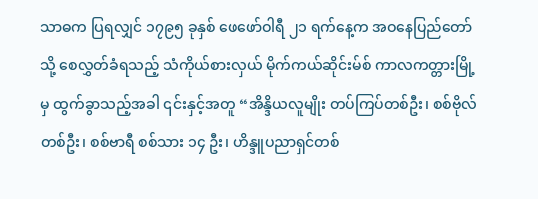သာဓက ပြရလျှင် ၁၇၉၅ ခုနှစ် ဖေဖော်ဝါရီ ၂၁ ရက်နေ့က အဝနေပြည်တော်သို့ စေလွှတ်ခံရသည့် သံကိုယ်စားလှယ် မိုက်ကယ်ဆိုင်းမ်စ် ကာလကတ္တားမြို့မှ ထွက်ခွာသည့်အခါ ၎င်းနှင့်အတူ “အိန္ဒိယလူမျိုး တပ်ကြပ်တစ်ဦး၊ စစ်ဗိုလ်တစ်ဦး၊ စစ်ဗာရီ စစ်သား ၁၄ ဦး၊ ဟိန္ဒူပညာရှင်တစ်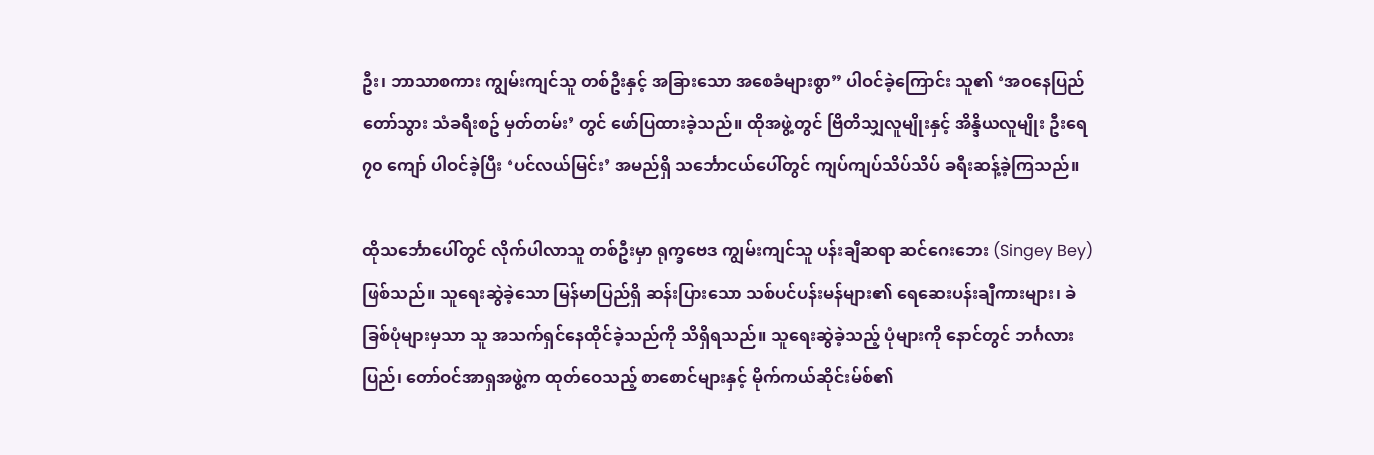ဦး၊ ဘာသာစကား ကျွမ်းကျင်သူ တစ်ဦးနှင့် အခြားသော အစေခံများစွာ” ပါဝင်ခဲ့ကြောင်း သူ၏ ‘အဝနေပြည်တော်သွား သံခရီးစဥ် မှတ်တမ်း’ တွင် ဖော်ပြထားခဲ့သည်။ ထိုအဖွဲ့တွင် ဗြိတိသျှလူမျိုးနှင့် အိန္ဒိယလူမျိုး ဦးရေ ၇၀ ကျော် ပါဝင်ခဲ့ပြီး ‘ပင်လယ်မြင်း’ အမည်ရှိ သင်္ဘောငယ်ပေါ်တွင် ကျပ်ကျပ်သိပ်သိပ် ခရီးဆန့်ခဲ့ကြသည်။

ထိုသင်္ဘောပေါ်တွင် လိုက်ပါလာသူ တစ်ဦးမှာ ရုက္ခဗေဒ ကျွမ်းကျင်သူ ပန်းချီဆရာ ဆင်ဂေးဘေး (Singey Bey) ဖြစ်သည်။ သူရေးဆွဲခဲ့သော မြန်မာပြည်ရှိ ဆန်းပြားသော သစ်ပင်ပန်းမန်များ၏ ရေဆေးပန်းချီကားများ၊ ခဲခြစ်ပုံများမှသာ သူ အသက်ရှင်နေထိုင်ခဲ့သည်ကို သိရှိရသည်။ သူရေးဆွဲခဲ့သည့် ပုံများကို နောင်တွင် ဘင်္ဂလားပြည်၊ တော်ဝင်အာရှအဖွဲ့က ထုတ်ဝေသည့် စာစောင်များနှင့် မိုက်ကယ်ဆိုင်းမ်စ်၏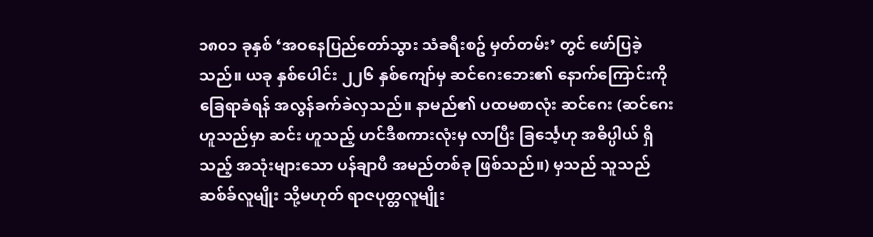၁၈၀၁ ခုနှစ် ‘အဝနေပြည်တော်သွား သံခရီးစဥ် မှတ်တမ်း’ တွင် ဖော်ပြခဲ့သည်။ ယခု နှစ်ပေါင်း ၂၂၆ နှစ်ကျော်မှ ဆင်ဂေးဘေး၏ နောက်ကြောင်းကို ခြေရာခံရန် အလွန်ခက်ခဲလှသည်။ နာမည်၏ ပထမစာလုံး ဆင်ဂေး (ဆင်ဂေးဟူသည်မှာ ဆင်း ဟူသည့် ဟင်ဒီစကားလုံးမှ လာပြီး ခြင်္သေ့ဟု အဓိပ္ပါယ် ရှိသည့် အသုံးများသော ပန်ချာပီ အမည်တစ်ခု ဖြစ်သည်။) မှသည် သူသည် ဆစ်ခ်လူမျိုး သို့မဟုတ် ရာဇပုတ္တလူမျိုး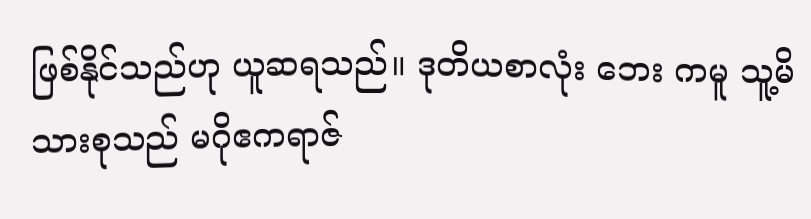ဖြစ်နိုင်သည်ဟု ယူဆရသည်။ ဒုတိယစာလုံး ဘေး ကမူ သူ့မိသားစုသည် မဂိုဧကရာဇ်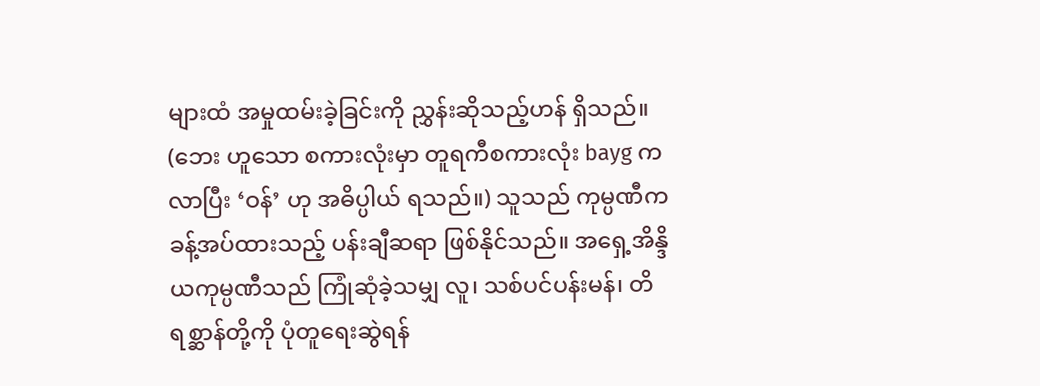များထံ အမှုထမ်းခဲ့ခြင်းကို ညွှန်းဆိုသည့်ဟန် ရှိသည်။ (ဘေး ဟူသော စကားလုံးမှာ တူရကီစကားလုံး bayg ကလာပြီး ‘ဝန်’ ဟု အဓိပ္ပါယ် ရသည်။) သူသည် ကုမ္ပဏီက ခန့်အပ်ထားသည့် ပန်းချီဆရာ ဖြစ်နိုင်သည်။ အရှေ့အိန္ဒိယကုမ္ပဏီသည် ကြုံဆုံခဲ့သမျှ လူ၊ သစ်ပင်ပန်းမန်၊ တိရစ္ဆာန်တို့ကို ပုံတူရေးဆွဲရန်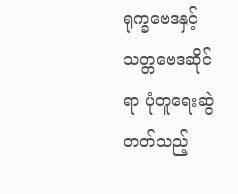ရုက္ခဗေဒနှင့် သတ္တဗေဒဆိုင်ရာ ပုံတူရေးဆွဲတတ်သည့်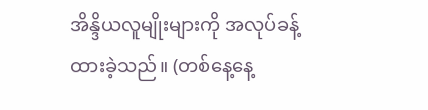အိန္ဒိယလူမျိုးများကို အလုပ်ခန့်ထားခဲ့သည်။ (တစ်နေ့နေ့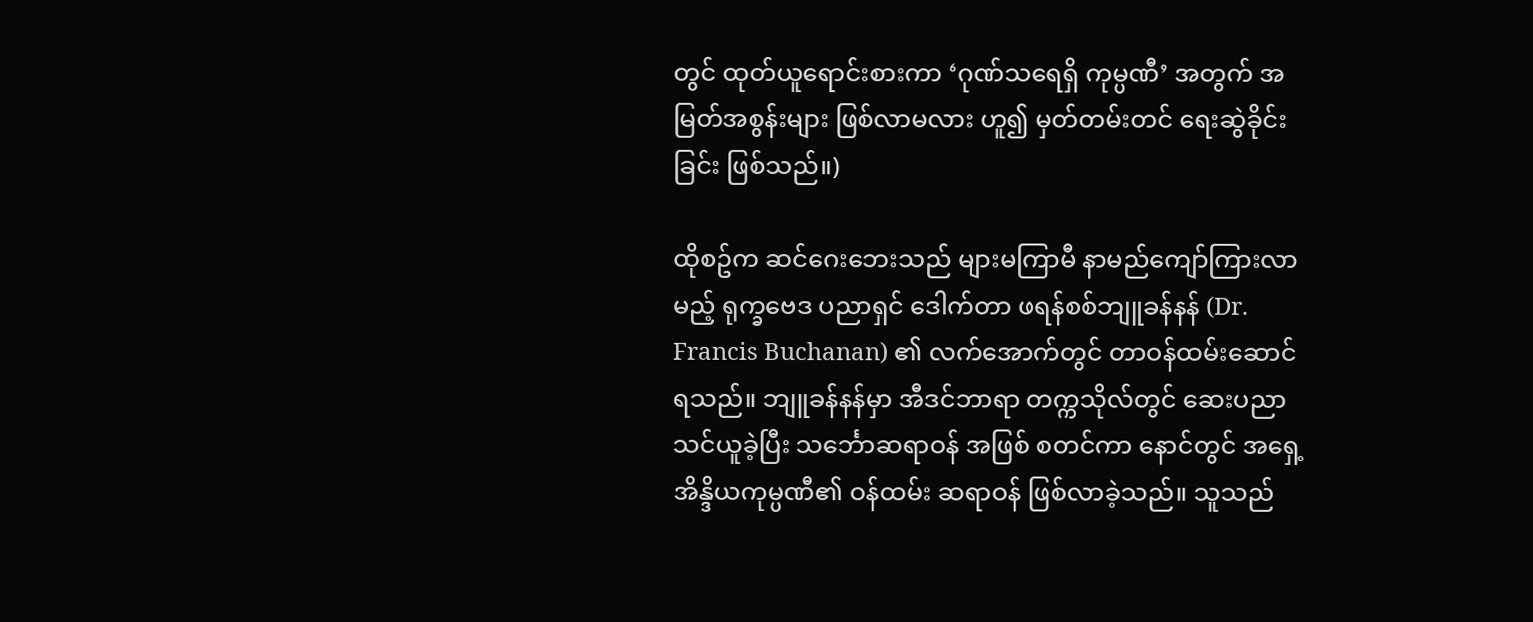တွင် ထုတ်ယူရောင်းစားကာ ‘ဂုဏ်သရေရှိ ကုမ္ပဏီ’ အတွက် အမြတ်အစွန်းများ ဖြစ်လာမလား ဟူ၍ မှတ်တမ်းတင် ရေးဆွဲခိုင်းခြင်း ဖြစ်သည်။)

ထိုစဥ်က ဆင်ဂေးဘေးသည် များမကြာမီ နာမည်ကျော်ကြားလာမည့် ရုက္ခဗေဒ ပညာရှင် ဒေါက်တာ ဖရန်စစ်ဘျူခန်နန် (Dr. Francis Buchanan) ၏ လက်အောက်တွင် တာဝန်ထမ်းဆောင်ရသည်။ ဘျူခန်နန်မှာ အီဒင်ဘာရာ တက္ကသိုလ်တွင် ဆေးပညာ သင်ယူခဲ့ပြီး သင်္ဘောဆရာဝန် အဖြစ် စတင်ကာ နောင်တွင် အရှေ့အိန္ဒိယကုမ္ပဏီ၏ ဝန်ထမ်း ဆရာဝန် ဖြစ်လာခဲ့သည်။ သူသည်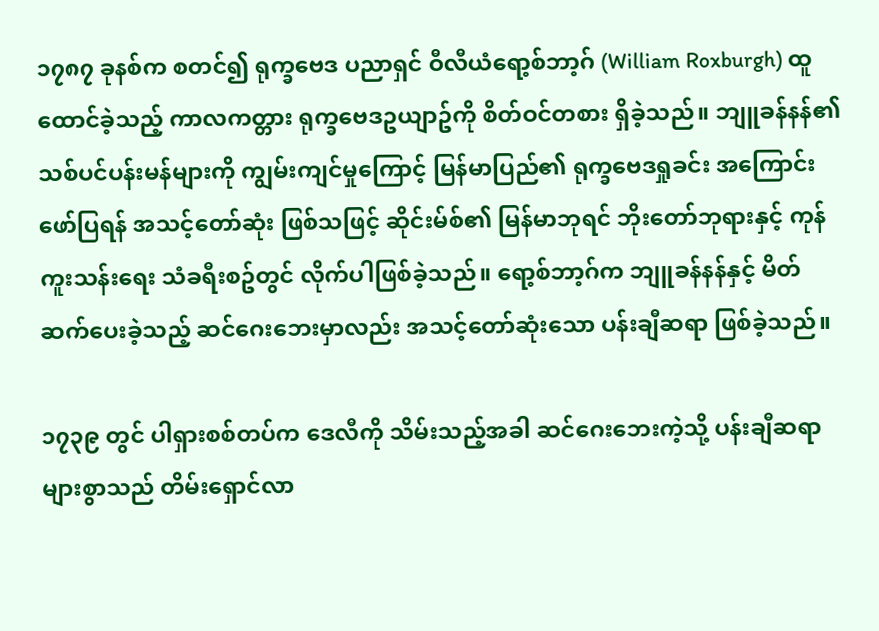၁၇၈၇ ခုနစ်က စတင်၍ ရုက္ခဗေဒ ပညာရှင် ဝီလီယံရော့စ်ဘာ့ဂ် (William Roxburgh) ထူထောင်ခဲ့သည့် ကာလကတ္တား ရုက္ခဗေဒဥယျာဥ်ကို စိတ်ဝင်တစား ရှိခဲ့သည်။ ဘျူခန်နန်၏ သစ်ပင်ပန်းမန်များကို ကျွမ်းကျင်မှုကြောင့် မြန်မာပြည်၏ ရုက္ခဗေဒရှုခင်း အကြောင်း ဖော်ပြရန် အသင့်တော်ဆုံး ဖြစ်သဖြင့် ဆိုင်းမ်စ်၏ မြန်မာဘုရင် ဘိုးတော်ဘုရားနှင့် ကုန်ကူးသန်းရေး သံခရီးစဥ်တွင် လိုက်ပါဖြစ်ခဲ့သည်။ ရော့စ်ဘာ့ဂ်က ဘျူခန်နန်နှင့် မိတ်ဆက်ပေးခဲ့သည့် ဆင်ဂေးဘေးမှာလည်း အသင့်တော်ဆုံးသော ပန်းချီဆရာ ဖြစ်ခဲ့သည်။

၁၇၃၉ တွင် ပါရှားစစ်တပ်က ဒေလီကို သိမ်းသည့်အခါ ဆင်ဂေးဘေးကဲ့သို့ ပန်းချီဆရာများစွာသည် တိမ်းရှောင်လာ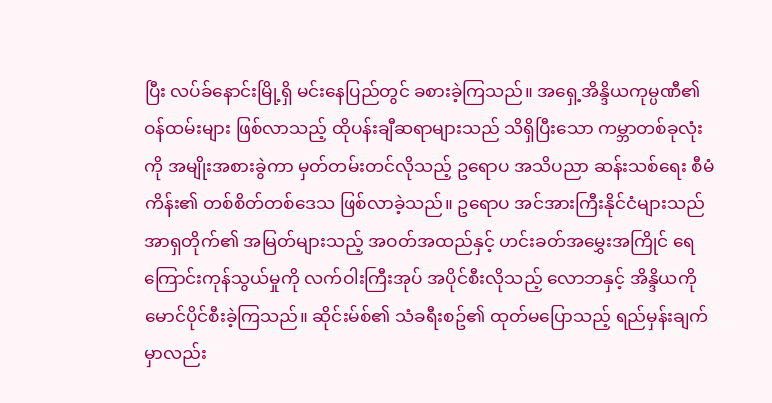ပြီး လပ်ခ်နောင်းမြို့ရှိ မင်းနေပြည်တွင် ခစားခဲ့ကြသည်။ အရှေ့အိန္ဒိယကုမ္ပဏီ၏ ဝန်ထမ်းများ ဖြစ်လာသည့် ထိုပန်းချီဆရာများသည် သိရှိပြီးသော ကမ္ဘာတစ်ခုလုံးကို အမျိုးအစားခွဲကာ မှတ်တမ်းတင်လိုသည့် ဥရောပ အသိပညာ ဆန်းသစ်ရေး စီမံကိန်း၏ တစ်စိတ်တစ်ဒေသ ဖြစ်လာခဲ့သည်။ ဥရောပ အင်အားကြီးနိုင်ငံများသည် အာရှတိုက်၏ အမြတ်များသည့် အဝတ်အထည်နှင့် ဟင်းခတ်အမွှေးအကြိုင် ရေကြောင်းကုန်သွယ်မှုကို လက်ဝါးကြီးအုပ် အပိုင်စီးလိုသည့် လောဘနှင့် အိန္ဒိယကို မောင်ပိုင်စီးခဲ့ကြသည်။ ဆိုင်းမ်စ်၏ သံခရီးစဥ်၏ ထုတ်မပြောသည့် ရည်မှန်းချက်မှာလည်း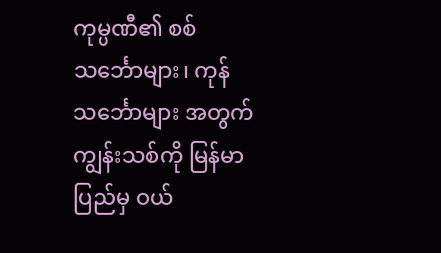ကုမ္ပဏီ၏ စစ်သင်္ဘောများ၊ ကုန်သင်္ဘောများ အတွက် ကျွန်းသစ်ကို မြန်မာပြည်မှ ဝယ်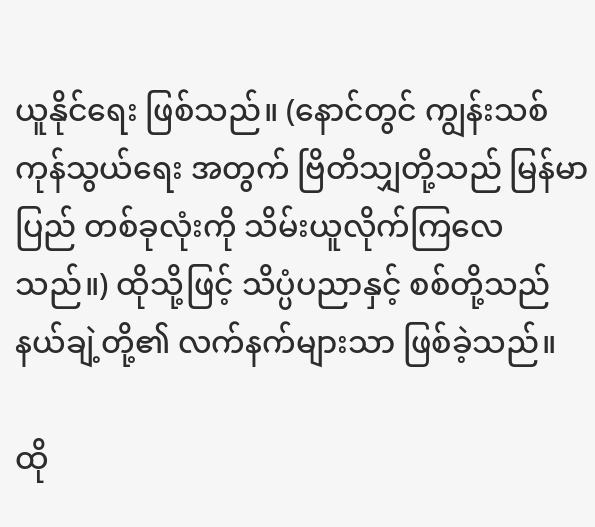ယူနိုင်ရေး ဖြစ်သည်။ (နောင်တွင် ကျွန်းသစ်ကုန်သွယ်ရေး အတွက် ဗြိတိသျှတို့သည် မြန်မာပြည် တစ်ခုလုံးကို သိမ်းယူလိုက်ကြလေသည်။) ထိုသို့ဖြင့် သိပ္ပံပညာနှင့် စစ်တို့သည် နယ်ချဲ့တို့၏ လက်နက်များသာ ဖြစ်ခဲ့သည်။

ထို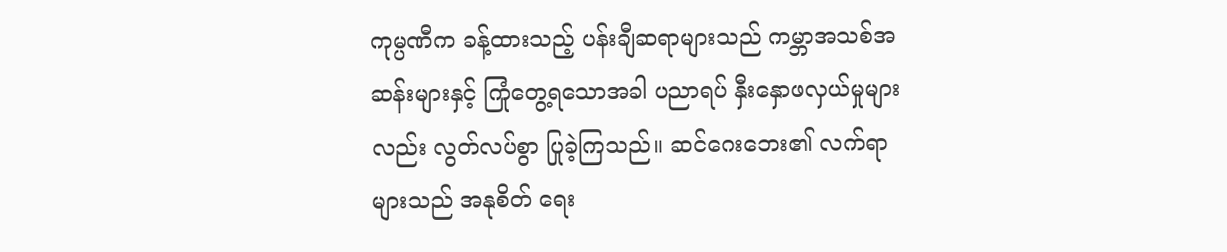ကုမ္ပဏီက ခန့်ထားသည့် ပန်းချီဆရာများသည် ကမ္ဘာအသစ်အဆန်းများနှင့် ကြုံတွေ့ရသောအခါ ပညာရပ် နှီးနှောဖလှယ်မှုများလည်း လွတ်လပ်စွာ ပြုခဲ့ကြသည်။ ဆင်ဂေးဘေး၏ လက်ရာများသည် အနုစိတ် ရေး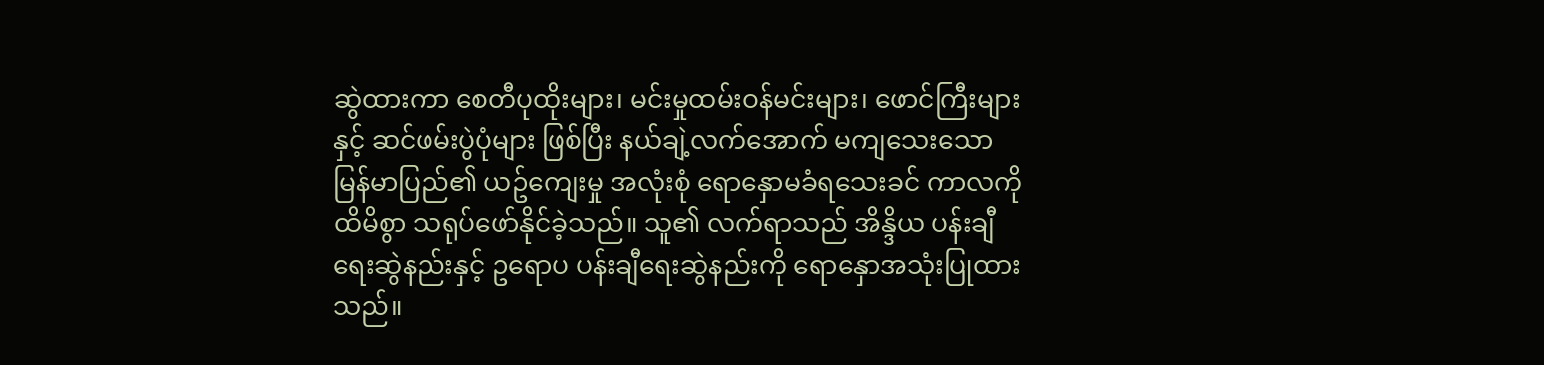ဆွဲထားကာ စေတီပုထိုးများ၊ မင်းမှုထမ်းဝန်မင်းများ၊ ဖောင်ကြီးများနှင့် ဆင်ဖမ်းပွဲပုံများ ဖြစ်ပြီး နယ်ချဲ့လက်အောက် မကျသေးသော မြန်မာပြည်၏ ယဥ်ကျေးမှု အလုံးစုံ ရောနှောမခံရသေးခင် ကာလကို ထိမိစွာ သရုပ်ဖော်နိုင်ခဲ့သည်။ သူ၏ လက်ရာသည် အိန္ဒိယ ပန်းချီရေးဆွဲနည်းနှင့် ဥရောပ ပန်းချီရေးဆွဲနည်းကို ရောနှောအသုံးပြုထားသည်။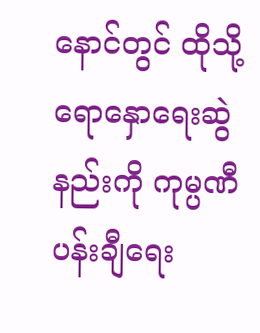နောင်တွင် ထိုသို့ ရောနှောရေးဆွဲနည်းကို ကုမ္ပဏီ ပန်းချီရေး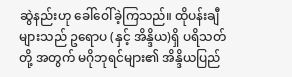ဆွဲနည်းဟု ခေါ်ဝေါ်ခဲ့ကြသည်။ ထိုပန်းချီများသည် ဥရောပ (နှင့် အိန္ဒိယ)ရှိ ပရိသတ်တို့ အတွက် မဂိုဘုရင်များ၏ အိန္ဒိယပြည်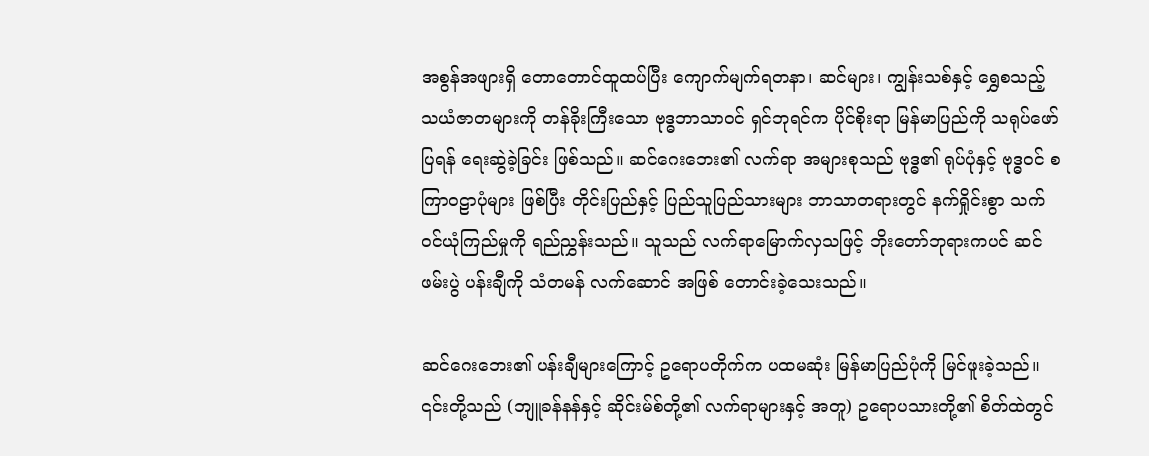အစွန်အဖျားရှိ တောတောင်ထူထပ်ပြီး ကျောက်မျက်ရတနာ၊ ဆင်များ၊ ကျွန်းသစ်နှင့် ရွှေစသည့် သယံဇာတများကို တန်ခိုးကြီးသော ဗုဒ္ဓဘာသာဝင် ရှင်ဘုရင်က ပိုင်စိုးရာ မြန်မာပြည်ကို သရုပ်ဖော်ပြရန် ရေးဆွဲခဲ့ခြင်း ဖြစ်သည်။ ဆင်ဂေးဘေး၏ လက်ရာ အများစုသည် ဗုဒ္ဓ၏ ရုပ်ပုံနှင့် ဗုဒ္ဓဝင် စကြာဝဠာပုံများ ဖြစ်ပြီး တိုင်းပြည်နှင့် ပြည်သူပြည်သားများ ဘာသာတရားတွင် နက်ရှိုင်းစွာ သက်ဝင်ယုံကြည်မှုကို ရည်ညွှန်းသည်။ သူသည် လက်ရာမြောက်လှသဖြင့် ဘိုးတော်ဘုရားကပင် ဆင်ဖမ်းပွဲ ပန်းချီကို သံတမန် လက်ဆောင် အဖြစ် တောင်းခဲ့သေးသည်။

ဆင်ဂေးဘေး၏ ပန်းချီများကြောင့် ဥရောပတိုက်က ပထမဆုံး မြန်မာပြည်ပုံကို မြင်ဖူးခဲ့သည်။ ၎င်းတို့သည် (ဘျူခန်နန်နှင့် ဆိုင်းမ်စ်တို့၏ လက်ရာများနှင့် အတူ) ဥရောပသားတို့၏ စိတ်ထဲတွင်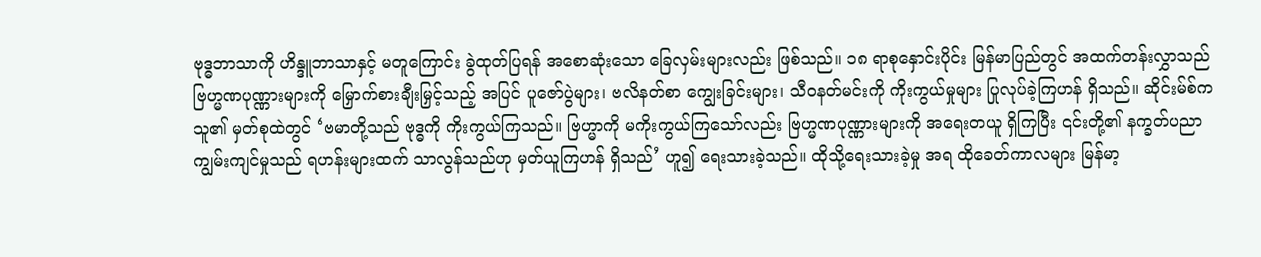ဗုဒ္ဓဘာသာကို ဟိန္ဒူဘာသာနှင့် မတူကြောင်း ခွဲထုတ်ပြရန် အစောဆုံးသော ခြေလှမ်းများလည်း ဖြစ်သည်။ ၁၈ ရာစုနှောင်းပိုင်း မြန်မာပြည်တွင် အထက်တန်းလွှာသည် ဗြဟ္မဏပုဏ္ဏားများကို မြှောက်စားချီးမြှင့်သည့် အပြင် ပူဇော်ပွဲများ၊ ဗလိနတ်စာ ကျွေးခြင်းများ၊ သီဝနတ်မင်းကို ကိုးကွယ်မှုများ ပြုလုပ်ခဲ့ကြဟန် ရှိသည်။ ဆိုင်းမ်စ်က သူ၏ မှတ်စုထဲတွင် ‘ဗမာတို့သည် ဗုဒ္ဓကို ကိုးကွယ်ကြသည်။ ဗြဟ္မာကို မကိုးကွယ်ကြသော်လည်း ဗြဟ္မဏပုဏ္ဏားများကို အရေးတယူ ရှိကြပြီး ၎င်းတို့၏ နက္ခတ်ပညာ ကျွမ်းကျင်မှုသည် ရဟန်းများထက် သာလွန်သည်ဟု မှတ်ယူကြဟန် ရှိသည်’ ဟူ၍ ရေးသားခဲ့သည်။ ထိုသို့ရေးသားခဲ့မှု အရ ထိုခေတ်ကာလများ မြန်မာ့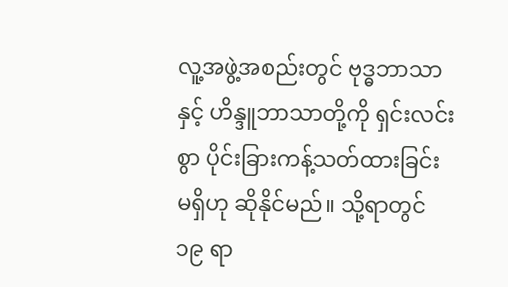လူ့အဖွဲ့အစည်းတွင် ဗုဒ္ဓဘာသာနှင့် ဟိန္ဒူဘာသာတို့ကို ရှင်းလင်းစွာ ပိုင်းခြားကန့်သတ်ထားခြင်း မရှိဟု ဆိုနိုင်မည်။ သို့ရာတွင် ၁၉ ရာ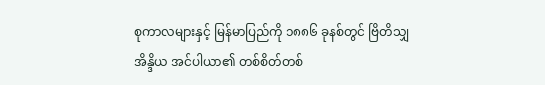စုကာလများနှင့် မြန်မာပြည်ကို ၁၈၈၆ ခုနစ်တွင် ဗြိတိသျှအိန္ဒိယ အင်ပါယာ၏ တစ်စိတ်တစ်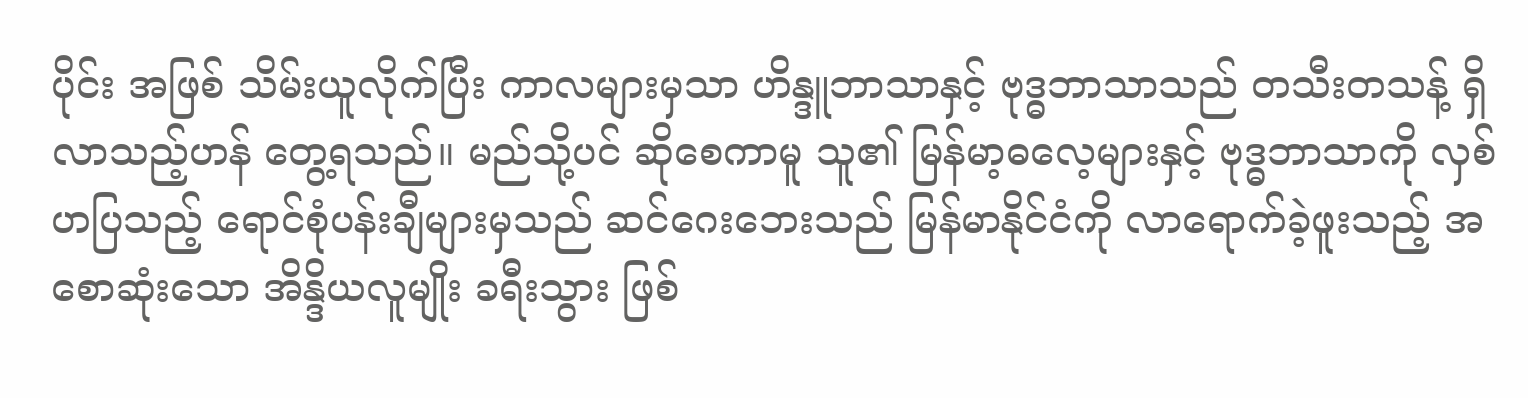ပိုင်း အဖြစ် သိမ်းယူလိုက်ပြီး ကာလများမှသာ ဟိန္ဒူဘာသာနှင့် ဗုဒ္ဓဘာသာသည် တသီးတသန့် ရှိလာသည့်ဟန် တွေ့ရသည်။ မည်သို့ပင် ဆိုစေကာမူ သူ၏ မြန်မာ့ဓလေ့များနှင့် ဗုဒ္ဓဘာသာကို လှစ်ဟပြသည့် ရောင်စုံပန်းချီများမှသည် ဆင်ဂေးဘေးသည် မြန်မာနိုင်ငံကို လာရောက်ခဲ့ဖူးသည့် အစောဆုံးသော အိန္ဒိယလူမျိုး ခရီးသွား ဖြစ်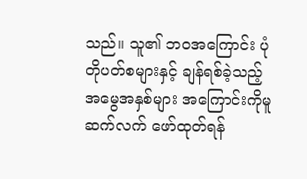သည်။ သူ၏ ဘဝအကြောင်း ပုံတိုပတ်စများနှင့် ချန်ရစ်ခဲ့သည့် အမွေအနှစ်များ အကြောင်းကိုမူ ဆက်လက် ဖော်ထုတ်ရန်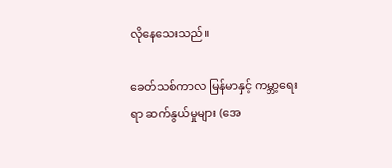လိုနေသေးသည်။

ခေတ်သစ်ကာလ မြန်မာနှင့် ကမ္ဘာ့ရေးရာ ဆက်နွယ်မှုများ (အေ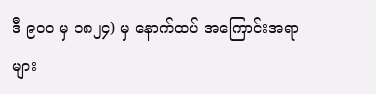ဒီ ၉၀၀ မှ ၁၈၂၄) မှ နောက်ထပ် အကြောင်းအရာများ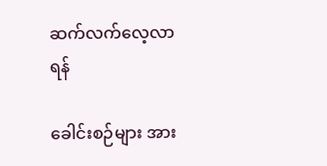ဆက်လက်လေ့လာရန်

ခေါင်းစဉ်များ အား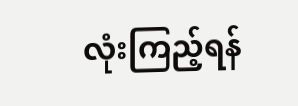လုံးကြည့်ရန်